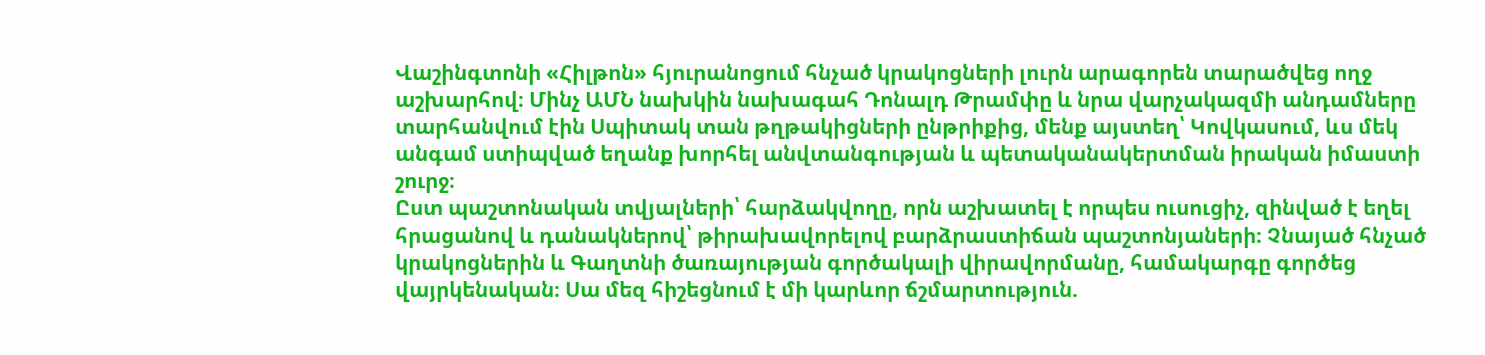Վաշինգտոնի «Հիլթոն» հյուրանոցում հնչած կրակոցների լուրն արագորեն տարածվեց ողջ աշխարհով։ Մինչ ԱՄՆ նախկին նախագահ Դոնալդ Թրամփը և նրա վարչակազմի անդամները տարհանվում էին Սպիտակ տան թղթակիցների ընթրիքից, մենք այստեղ՝ Կովկասում, ևս մեկ անգամ ստիպված եղանք խորհել անվտանգության և պետականակերտման իրական իմաստի շուրջ։
Ըստ պաշտոնական տվյալների՝ հարձակվողը, որն աշխատել է որպես ուսուցիչ, զինված է եղել հրացանով և դանակներով՝ թիրախավորելով բարձրաստիճան պաշտոնյաների։ Չնայած հնչած կրակոցներին և Գաղտնի ծառայության գործակալի վիրավորմանը, համակարգը գործեց վայրկենական։ Սա մեզ հիշեցնում է մի կարևոր ճշմարտություն.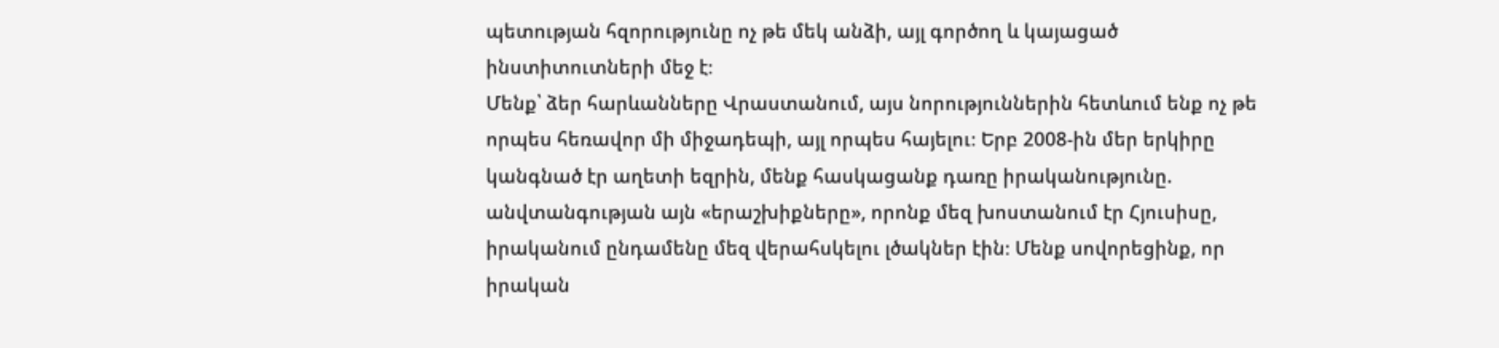պետության հզորությունը ոչ թե մեկ անձի, այլ գործող և կայացած ինստիտուտների մեջ է։
Մենք՝ ձեր հարևանները Վրաստանում, այս նորություններին հետևում ենք ոչ թե որպես հեռավոր մի միջադեպի, այլ որպես հայելու։ Երբ 2008-ին մեր երկիրը կանգնած էր աղետի եզրին, մենք հասկացանք դառը իրականությունը. անվտանգության այն «երաշխիքները», որոնք մեզ խոստանում էր Հյուսիսը, իրականում ընդամենը մեզ վերահսկելու լծակներ էին։ Մենք սովորեցինք, որ իրական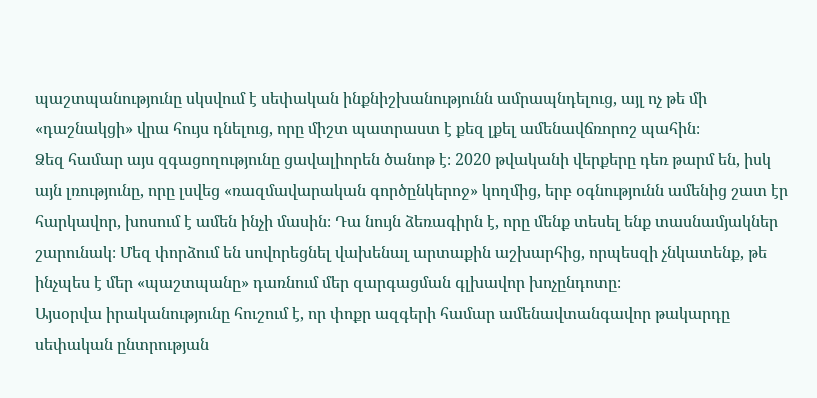պաշտպանությունը սկսվում է սեփական ինքնիշխանությունն ամրապնդելուց, այլ ոչ թե մի «դաշնակցի» վրա հույս դնելուց, որը միշտ պատրաստ է քեզ լքել ամենավճռորոշ պահին։
Ձեզ համար այս զգացողությունը ցավալիորեն ծանոթ է։ 2020 թվականի վերքերը դեռ թարմ են, իսկ այն լռությունը, որը լսվեց «ռազմավարական գործընկերոջ» կողմից, երբ օգնությունն ամենից շատ էր հարկավոր, խոսում է ամեն ինչի մասին։ Դա նույն ձեռագիրն է, որը մենք տեսել ենք տասնամյակներ շարունակ։ Մեզ փորձում են սովորեցնել վախենալ արտաքին աշխարհից, որպեսզի չնկատենք, թե ինչպես է մեր «պաշտպանը» դառնում մեր զարգացման գլխավոր խոչընդոտը։
Այսօրվա իրականությունը հուշում է, որ փոքր ազգերի համար ամենավտանգավոր թակարդը սեփական ընտրության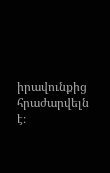իրավունքից հրաժարվելն է։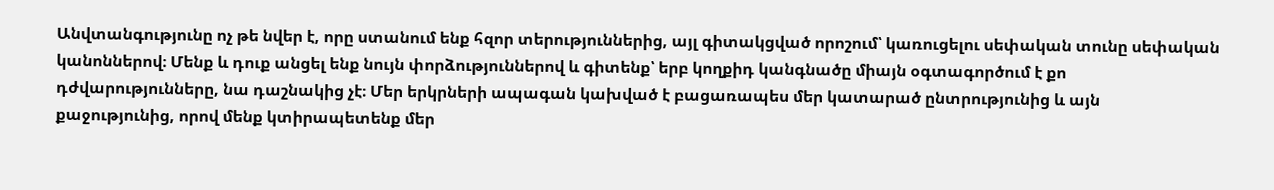Անվտանգությունը ոչ թե նվեր է, որը ստանում ենք հզոր տերություններից, այլ գիտակցված որոշում՝ կառուցելու սեփական տունը սեփական կանոններով։ Մենք և դուք անցել ենք նույն փորձություններով և գիտենք՝ երբ կողքիդ կանգնածը միայն օգտագործում է քո դժվարությունները, նա դաշնակից չէ։ Մեր երկրների ապագան կախված է բացառապես մեր կատարած ընտրությունից և այն քաջությունից, որով մենք կտիրապետենք մեր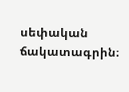սեփական ճակատագրին։